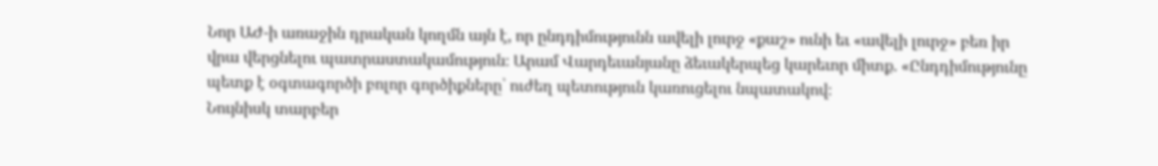Նոր ԱԺ-ի առաջին դրական կողմն այն է, որ ընդդիմությունն ավելի լուրջ «քաշ» ունի եւ «ավելի լուրջ» բեռ իր վրա վերցնելու պատրաստակամություն։ Արամ Վարդեւանյանը ձեւակերպեց կարեւոր միտք. «Ընդդիմությունը պետք է օգտագործի բոլոր գործիքները՝ ուժեղ պետություն կառուցելու նպատակով։
Նույնիսկ տարբեր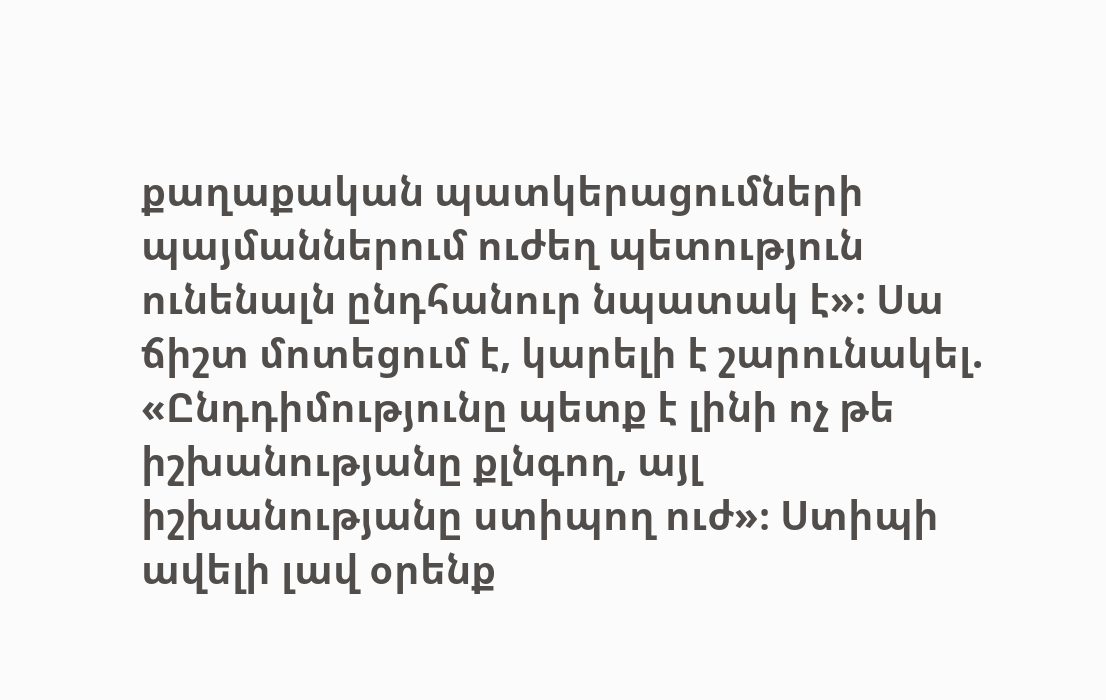քաղաքական պատկերացումների պայմաններում ուժեղ պետություն ունենալն ընդհանուր նպատակ է»։ Սա ճիշտ մոտեցում է, կարելի է շարունակել. «Ընդդիմությունը պետք է լինի ոչ թե իշխանությանը քլնգող, այլ իշխանությանը ստիպող ուժ»։ Ստիպի ավելի լավ օրենք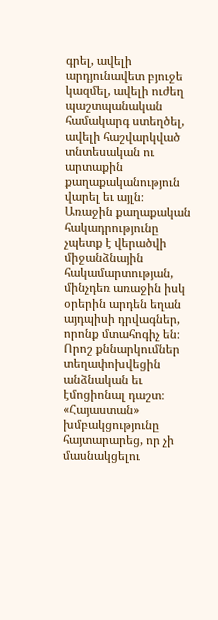գրել, ավելի արդյունավետ բյուջե կազմել, ավելի ուժեղ պաշտպանական համակարգ ստեղծել, ավելի հաշվարկված տնտեսական ու արտաքին քաղաքականություն վարել եւ այլն։
Առաջին քաղաքական հակադրությունը չպետք է վերածվի միջանձնային հակամարտության, մինչդեռ առաջին իսկ օրերին արդեն եղան այդպիսի դրվագներ, որոնք մտահոգիչ են։ Որոշ քննարկումներ տեղափոխվեցին անձնական եւ էմոցիոնալ դաշտ։ «Հայաստան» խմբակցությունը հայտարարեց, որ չի մասնակցելու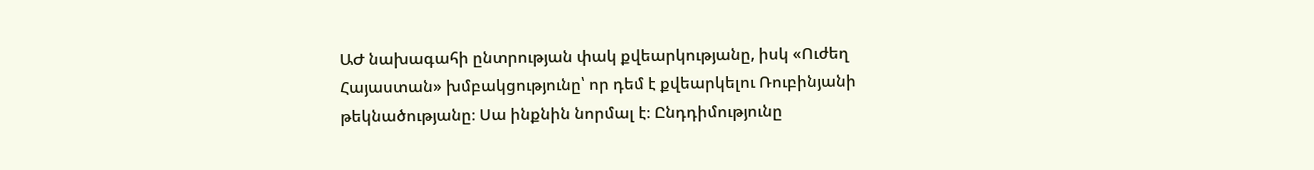ԱԺ նախագահի ընտրության փակ քվեարկությանը, իսկ «Ուժեղ Հայաստան» խմբակցությունը՝ որ դեմ է քվեարկելու Ռուբինյանի թեկնածությանը։ Սա ինքնին նորմալ է։ Ընդդիմությունը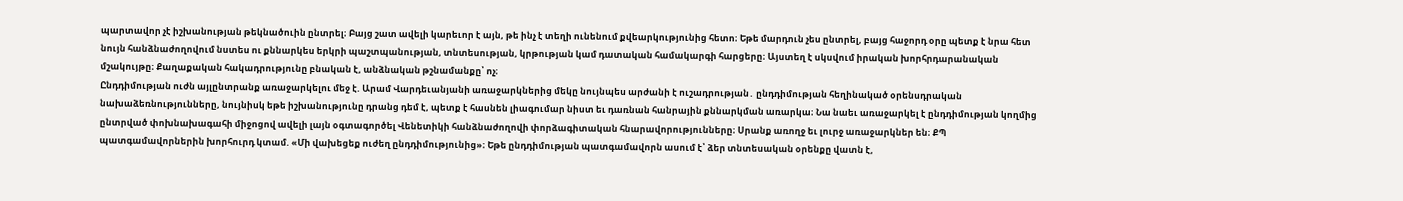պարտավոր չէ իշխանության թեկնածուին ընտրել։ Բայց շատ ավելի կարեւոր է այն, թե ինչ է տեղի ունենում քվեարկությունից հետո։ Եթե մարդուն չես ընտրել, բայց հաջորդ օրը պետք է նրա հետ նույն հանձնաժողովում նստես ու քննարկես երկրի պաշտպանության, տնտեսության, կրթության կամ դատական համակարգի հարցերը։ Այստեղ է սկսվում իրական խորհրդարանական մշակույթը։ Քաղաքական հակադրությունը բնական է, անձնական թշնամանքը՝ ոչ։
Ընդդիմության ուժն այլընտրանք առաջարկելու մեջ է. Արամ Վարդեւանյանի առաջարկներից մեկը նույնպես արժանի է ուշադրության․ ընդդիմության հեղինակած օրենսդրական նախաձեռնությունները, նույնիսկ եթե իշխանությունը դրանց դեմ է, պետք է հասնեն լիագումար նիստ եւ դառնան հանրային քննարկման առարկա։ Նա նաեւ առաջարկել է ընդդիմության կողմից ընտրված փոխնախագահի միջոցով ավելի լայն օգտագործել Վենետիկի հանձնաժողովի փորձագիտական հնարավորությունները։ Սրանք առողջ եւ լուրջ առաջարկներ են։ ՔՊ պատգամավորներին խորհուրդ կտամ. «Մի վախեցեք ուժեղ ընդդիմությունից»։ Եթե ընդդիմության պատգամավորն ասում է՝ ձեր տնտեսական օրենքը վատն է,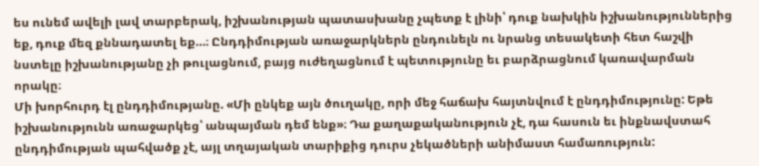ես ունեմ ավելի լավ տարբերակ, իշխանության պատասխանը չպետք է լինի՝ դուք նախկին իշխանություններից եք, դուք մեզ քննադատել եք…։ Ընդդիմության առաջարկներն ընդունելն ու նրանց տեսակետի հետ հաշվի նստելը իշխանությանը չի թուլացնում, բայց ուժեղացնում է պետությունը եւ բարձրացնում կառավարման որակը։
Մի խորհուրդ էլ ընդդիմությանը. «Մի ընկեք այն ծուղակը, որի մեջ հաճախ հայտնվում է ընդդիմությունը: Եթե իշխանությունն առաջարկեց՝ անպայման դեմ ենք»։ Դա քաղաքականություն չէ, դա հասուն եւ ինքնավստահ ընդդիմության պահվածք չէ, այլ տղայական տարիքից դուրս չեկածների անիմաստ համառություն: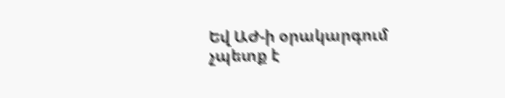Եվ ԱԺ-ի օրակարգում չպետք է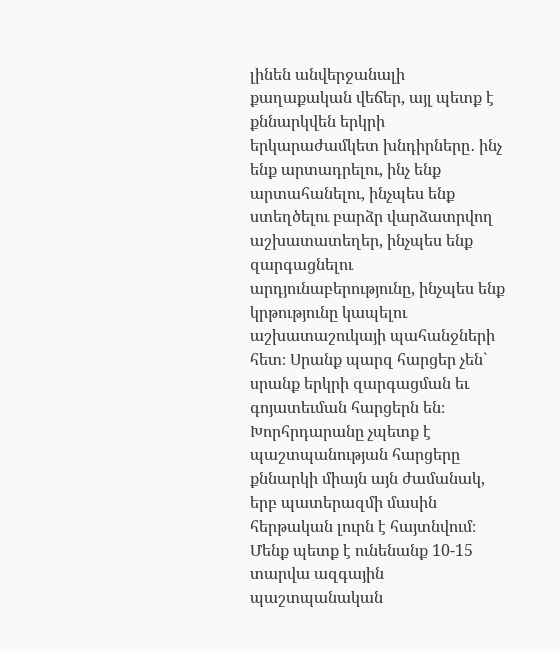լինեն անվերջանալի քաղաքական վեճեր, այլ պետք է քննարկվեն երկրի երկարաժամկետ խնդիրները․ ինչ ենք արտադրելու, ինչ ենք արտահանելու, ինչպես ենք ստեղծելու բարձր վարձատրվող աշխատատեղեր, ինչպես ենք զարգացնելու արդյունաբերությունը, ինչպես ենք կրթությունը կապելու աշխատաշուկայի պահանջների հետ։ Սրանք պարզ հարցեր չեն` սրանք երկրի զարգացման եւ գոյատեւման հարցերն են։ Խորհրդարանը չպետք է պաշտպանության հարցերը քննարկի միայն այն ժամանակ, երբ պատերազմի մասին հերթական լուրն է հայտնվում։ Մենք պետք է ունենանք 10-15 տարվա ազգային պաշտպանական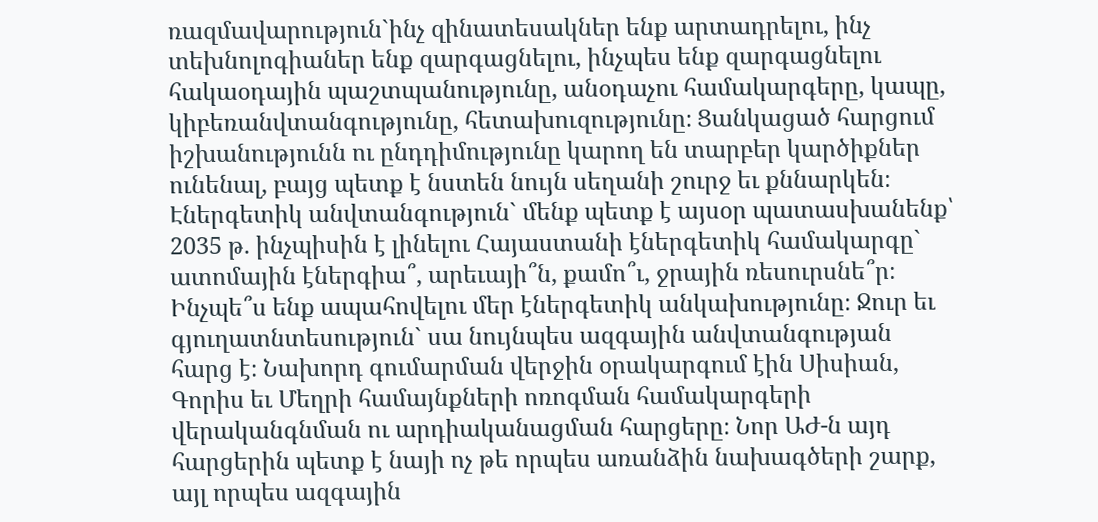ռազմավարություն`ինչ զինատեսակներ ենք արտադրելու, ինչ տեխնոլոգիաներ ենք զարգացնելու, ինչպես ենք զարգացնելու հակաօդային պաշտպանությունը, անօդաչու համակարգերը, կապը, կիբեռանվտանգությունը, հետախուզությունը։ Ցանկացած հարցում իշխանությունն ու ընդդիմությունը կարող են տարբեր կարծիքներ ունենալ, բայց պետք է նստեն նույն սեղանի շուրջ եւ քննարկեն։
Էներգետիկ անվտանգություն` մենք պետք է այսօր պատասխանենք՝ 2035 թ. ինչպիսին է լինելու Հայաստանի էներգետիկ համակարգը` ատոմային էներգիա՞, արեւայի՞ն, քամո՞ւ, ջրային ռեսուրսնե՞ր։ Ինչպե՞ս ենք ապահովելու մեր էներգետիկ անկախությունը։ Ջուր եւ գյուղատնտեսություն` սա նույնպես ազգային անվտանգության հարց է։ Նախորդ գումարման վերջին օրակարգում էին Սիսիան, Գորիս եւ Մեղրի համայնքների ոռոգման համակարգերի վերականգնման ու արդիականացման հարցերը։ Նոր ԱԺ-ն այդ հարցերին պետք է նայի ոչ թե որպես առանձին նախագծերի շարք, այլ որպես ազգային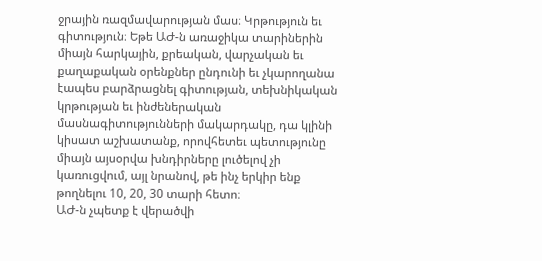ջրային ռազմավարության մաս։ Կրթություն եւ գիտություն։ Եթե ԱԺ-ն առաջիկա տարիներին միայն հարկային, քրեական, վարչական եւ քաղաքական օրենքներ ընդունի եւ չկարողանա էապես բարձրացնել գիտության, տեխնիկական կրթության եւ ինժեներական մասնագիտությունների մակարդակը, դա կլինի կիսատ աշխատանք, որովհետեւ պետությունը միայն այսօրվա խնդիրները լուծելով չի կառուցվում, այլ նրանով, թե ինչ երկիր ենք թողնելու 10, 20, 30 տարի հետո։
ԱԺ-ն չպետք է վերածվի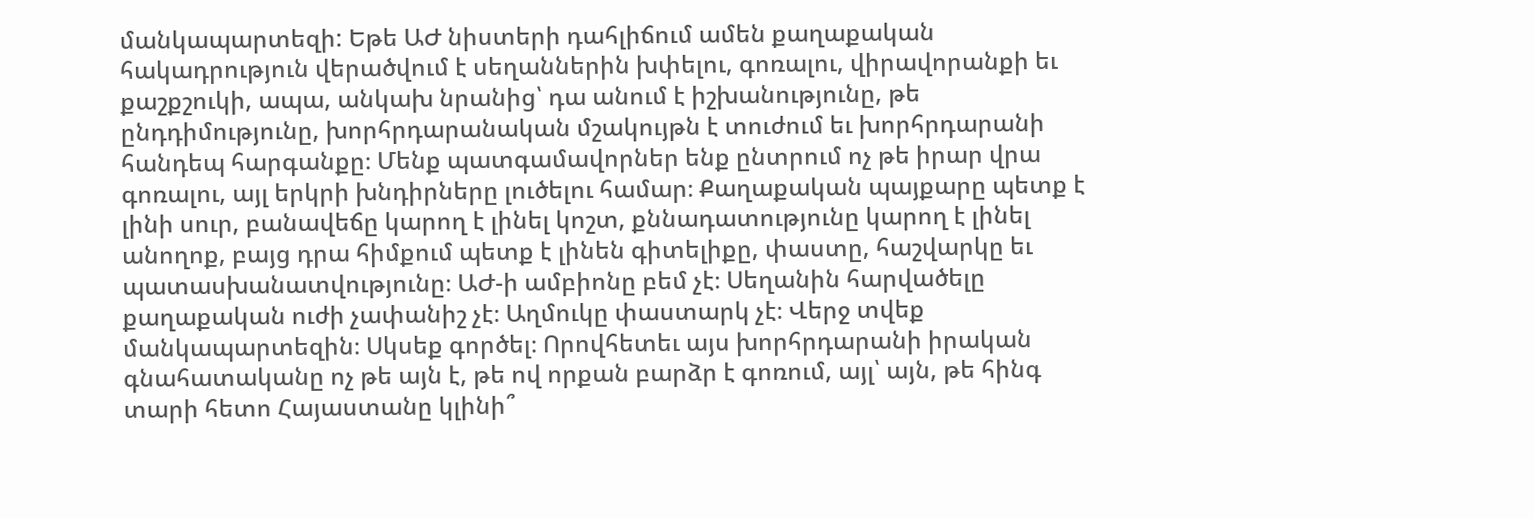մանկապարտեզի: Եթե ԱԺ նիստերի դահլիճում ամեն քաղաքական հակադրություն վերածվում է սեղաններին խփելու, գոռալու, վիրավորանքի եւ քաշքշուկի, ապա, անկախ նրանից՝ դա անում է իշխանությունը, թե ընդդիմությունը, խորհրդարանական մշակույթն է տուժում եւ խորհրդարանի հանդեպ հարգանքը։ Մենք պատգամավորներ ենք ընտրում ոչ թե իրար վրա գոռալու, այլ երկրի խնդիրները լուծելու համար։ Քաղաքական պայքարը պետք է լինի սուր, բանավեճը կարող է լինել կոշտ, քննադատությունը կարող է լինել անողոք, բայց դրա հիմքում պետք է լինեն գիտելիքը, փաստը, հաշվարկը եւ պատասխանատվությունը։ ԱԺ-ի ամբիոնը բեմ չէ։ Սեղանին հարվածելը քաղաքական ուժի չափանիշ չէ։ Աղմուկը փաստարկ չէ։ Վերջ տվեք մանկապարտեզին։ Սկսեք գործել։ Որովհետեւ այս խորհրդարանի իրական գնահատականը ոչ թե այն է, թե ով որքան բարձր է գոռում, այլ՝ այն, թե հինգ տարի հետո Հայաստանը կլինի՞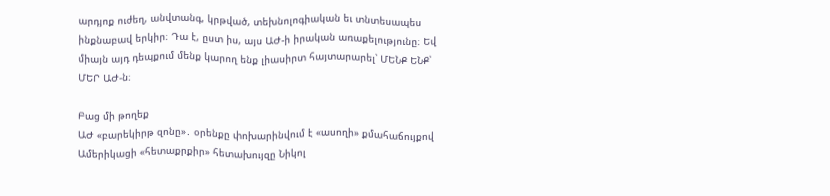արդյոք ուժեղ, անվտանգ, կրթված, տեխնոլոգիական եւ տնտեսապես ինքնաբավ երկիր։ Դա է, ըստ իս, այս ԱԺ-ի իրական առաքելությունը։ Եվ միայն այդ դեպքում մենք կարող ենք լիասիրտ հայտարարել՝ ՄԵՆՔ ԵՆՔ՝ ՄԵՐ ԱԺ-ն։

Բաց մի թողեք
ԱԺ «բարեկիրթ զոնը»․ օրենքը փոխարինվում է «ասողի» քմահաճույքով
Ամերիկացի «հետաքրքիր» հետախույզը Նիկոլ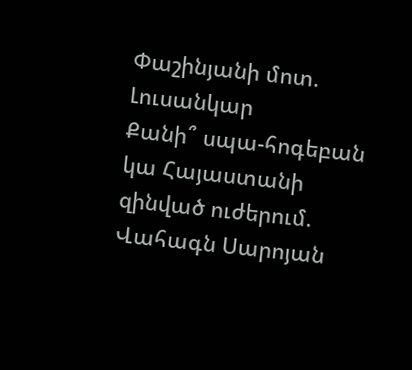Փաշինյանի մոտ. Լուսանկար
Քանի՞ սպա-հոգեբան կա Հայաստանի զինված ուժերում. Վահագն Սարոյան